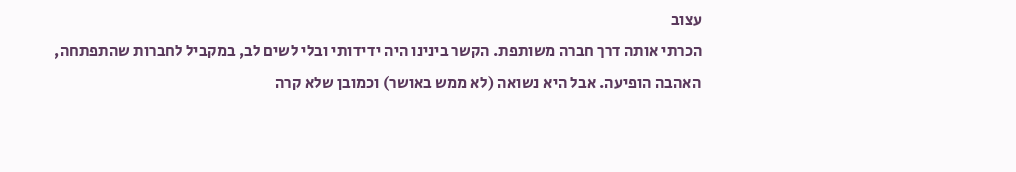עצוב
הכרתי אותה דרך חברה משותפת. הקשר בינינו היה ידידותי ובלי לשים לב, במקביל לחברות שהתפתחה, האהבה הופיעה. אבל היא נשואה (לא ממש באושר) וכמובן שלא קרה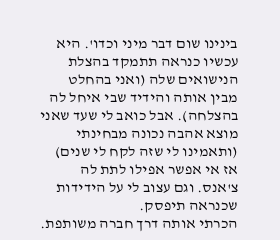בינינו שום דבר מיני וכדו'. היא עכשיו כנראה תתמקד בהצלת הנישואים שלה (ואני בהחלט מבין אותה והידיד שבי איחל לה בהצלחה). אבל כואב לי שעד שאני מוצא אהבה נכונה מבחינתי (ותאמינו לי שזה לקח לי שנים) אז אי אפשר אפילו לתת לה צ'אנס. וגם עצוב לי על הידידות שכנראה תיפסק.
הכרתי אותה דרך חברה משותפת.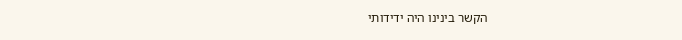הקשר בינינו היה ידידותי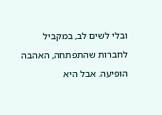ובלי לשים לב, במקביל לחברות שהתפתחה, האהבה הופיעה. אבל היא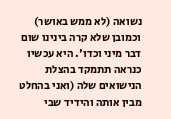נשואה (לא ממש באושר) וכמובן שלא קרה בינינו שום דבר מיני וכדו'. היא עכשיו כנראה תתמקד בהצלת הנישואים שלה (ואני בהחלט מבין אותה והידיד שבי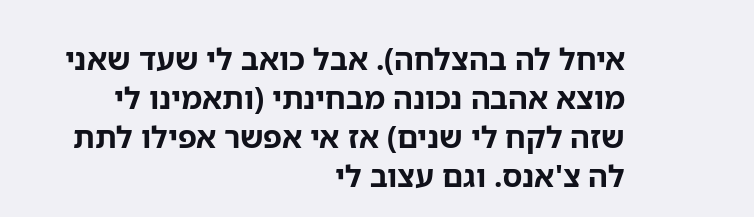איחל לה בהצלחה). אבל כואב לי שעד שאני מוצא אהבה נכונה מבחינתי (ותאמינו לי שזה לקח לי שנים) אז אי אפשר אפילו לתת לה צ'אנס. וגם עצוב לי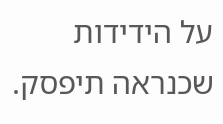על הידידות שכנראה תיפסק.